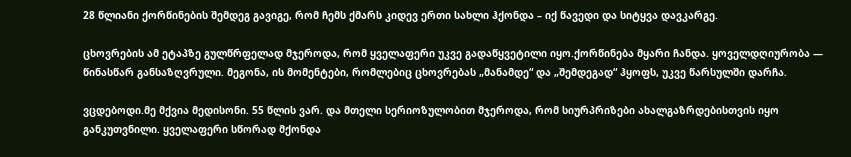28 წლიანი ქორწინების შემდეგ გავიგე, რომ ჩემს ქმარს კიდევ ერთი სახლი ჰქონდა – იქ წავედი და სიტყვა დავკარგე.

ცხოვრების ამ ეტაპზე გულწრფელად მჯეროდა, რომ ყველაფერი უკვე გადაწყვეტილი იყო.ქორწინება მყარი ჩანდა. ყოველდღიურობა — წინასწარ განსაზღვრული. მეგონა, ის მომენტები, რომლებიც ცხოვრებას „მანამდე“ და „შემდეგად“ ჰყოფს, უკვე წარსულში დარჩა.

ვცდებოდი.მე მქვია მედისონი. 55 წლის ვარ. და მთელი სერიოზულობით მჯეროდა, რომ სიურპრიზები ახალგაზრდებისთვის იყო განკუთვნილი. ყველაფერი სწორად მქონდა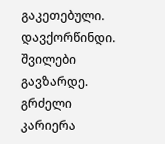გაკეთებული. დავქორწინდი. შვილები გავზარდე. გრძელი კარიერა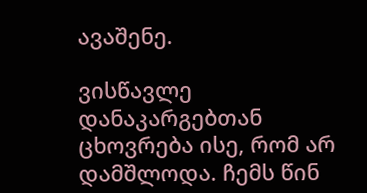ავაშენე.

ვისწავლე დანაკარგებთან ცხოვრება ისე, რომ არ დამშლოდა. ჩემს წინ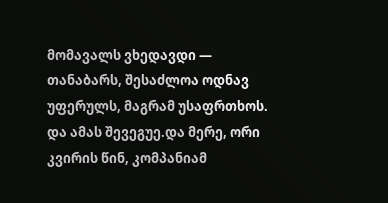მომავალს ვხედავდი — თანაბარს, შესაძლოა ოდნავ უფერულს, მაგრამ უსაფრთხოს. და ამას შევეგუე.და მერე, ორი კვირის წინ, კომპანიამ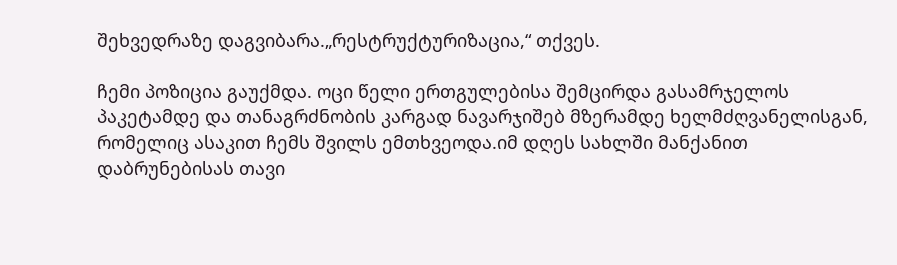შეხვედრაზე დაგვიბარა.„რესტრუქტურიზაცია,“ თქვეს.

ჩემი პოზიცია გაუქმდა. ოცი წელი ერთგულებისა შემცირდა გასამრჯელოს პაკეტამდე და თანაგრძნობის კარგად ნავარჯიშებ მზერამდე ხელმძღვანელისგან, რომელიც ასაკით ჩემს შვილს ემთხვეოდა.იმ დღეს სახლში მანქანით დაბრუნებისას თავი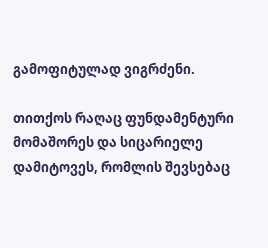გამოფიტულად ვიგრძენი.

თითქოს რაღაც ფუნდამენტური მომაშორეს და სიცარიელე დამიტოვეს, რომლის შევსებაც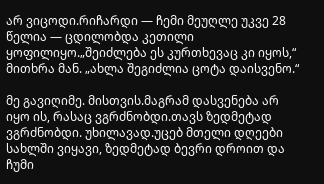არ ვიცოდი.რიჩარდი — ჩემი მეუღლე უკვე 28 წელია — ცდილობდა კეთილი ყოფილიყო.„შეიძლება ეს კურთხევაც კი იყოს,“ მითხრა მან. „ახლა შეგიძლია ცოტა დაისვენო.“

მე გავიღიმე. მისთვის.მაგრამ დასვენება არ იყო ის, რასაც ვგრძნობდი.თავს ზედმეტად ვგრძნობდი. უხილავად.უცებ მთელი დღეები სახლში ვიყავი, ზედმეტად ბევრი დროით და ჩუმი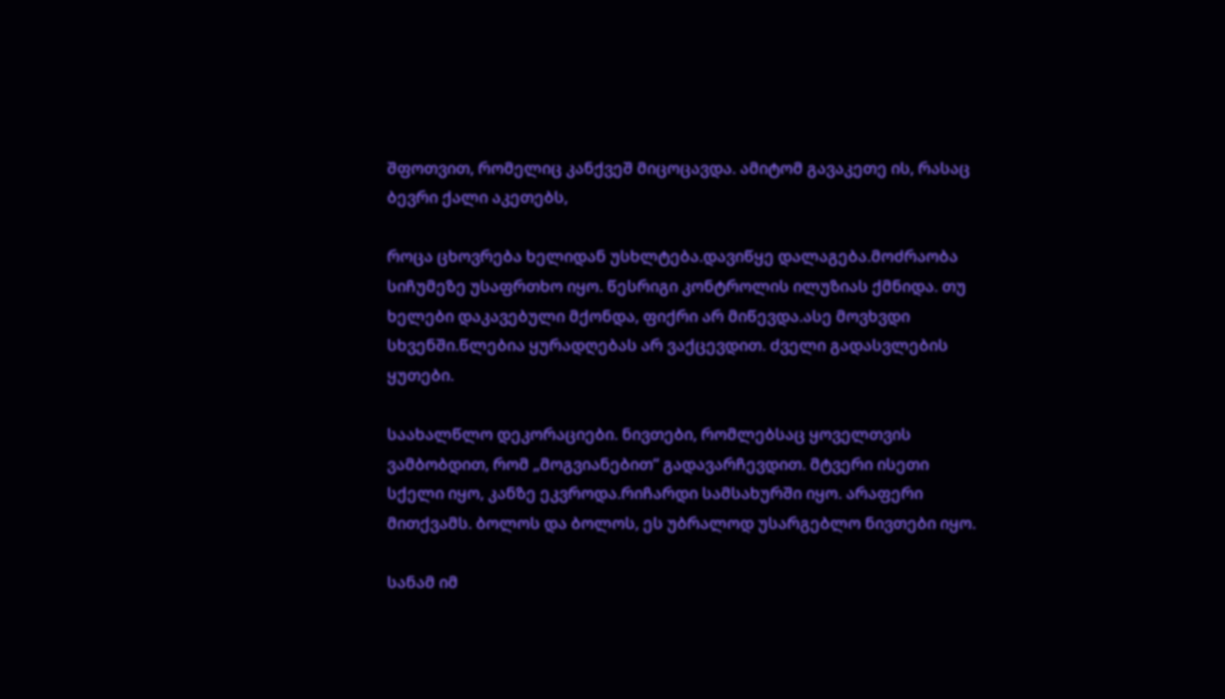შფოთვით, რომელიც კანქვეშ მიცოცავდა. ამიტომ გავაკეთე ის, რასაც ბევრი ქალი აკეთებს,

როცა ცხოვრება ხელიდან უსხლტება.დავიწყე დალაგება.მოძრაობა სიჩუმეზე უსაფრთხო იყო. წესრიგი კონტროლის ილუზიას ქმნიდა. თუ ხელები დაკავებული მქონდა, ფიქრი არ მიწევდა.ასე მოვხვდი სხვენში.წლებია ყურადღებას არ ვაქცევდით. ძველი გადასვლების ყუთები.

საახალწლო დეკორაციები. ნივთები, რომლებსაც ყოველთვის ვამბობდით, რომ „მოგვიანებით“ გადავარჩევდით. მტვერი ისეთი სქელი იყო, კანზე ეკვროდა.რიჩარდი სამსახურში იყო. არაფერი მითქვამს. ბოლოს და ბოლოს, ეს უბრალოდ უსარგებლო ნივთები იყო.

სანამ იმ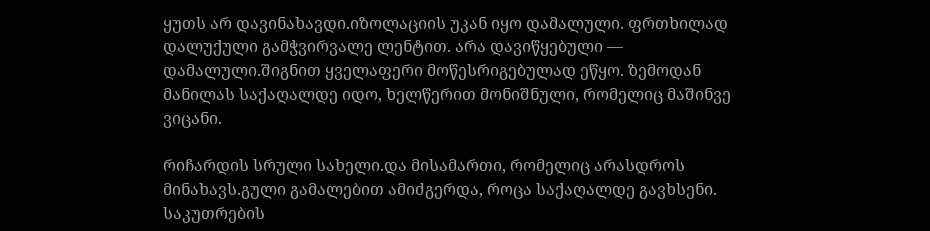ყუთს არ დავინახავდი.იზოლაციის უკან იყო დამალული. ფრთხილად დალუქული გამჭვირვალე ლენტით. არა დავიწყებული — დამალული.შიგნით ყველაფერი მოწესრიგებულად ეწყო. ზემოდან მანილას საქაღალდე იდო, ხელწერით მონიშნული, რომელიც მაშინვე ვიცანი.

რიჩარდის სრული სახელი.და მისამართი, რომელიც არასდროს მინახავს.გული გამალებით ამიძგერდა, როცა საქაღალდე გავხსენი. საკუთრების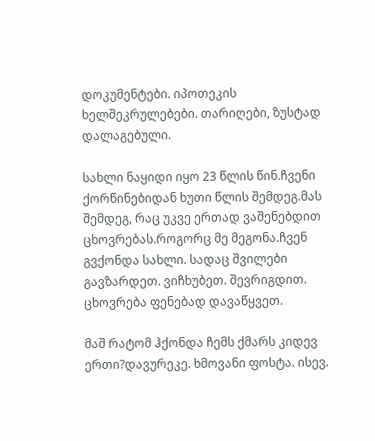დოკუმენტები. იპოთეკის ხელშეკრულებები. თარიღები, ზუსტად დალაგებული.

სახლი ნაყიდი იყო 23 წლის წინ.ჩვენი ქორწინებიდან ხუთი წლის შემდეგ.მას შემდეგ, რაც უკვე ერთად ვაშენებდით ცხოვრებას.როგორც მე მეგონა.ჩვენ გვქონდა სახლი. სადაც შვილები გავზარდეთ. ვიჩხუბეთ. შევრიგდით. ცხოვრება ფენებად დავაწყვეთ.

მაშ რატომ ჰქონდა ჩემს ქმარს კიდევ ერთი?დავურეკე. ხმოვანი ფოსტა. ისევ.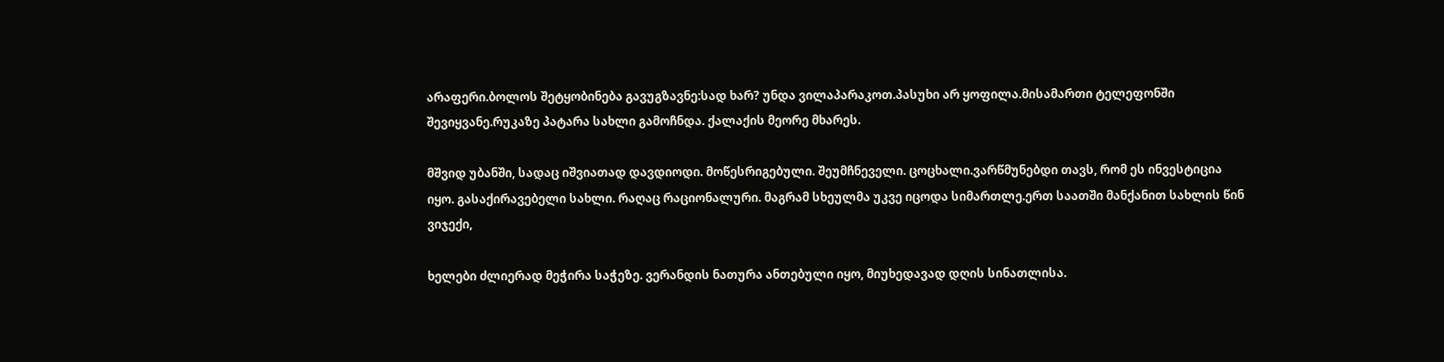არაფერი.ბოლოს შეტყობინება გავუგზავნე:სად ხარ? უნდა ვილაპარაკოთ.პასუხი არ ყოფილა.მისამართი ტელეფონში შევიყვანე.რუკაზე პატარა სახლი გამოჩნდა. ქალაქის მეორე მხარეს.

მშვიდ უბანში, სადაც იშვიათად დავდიოდი. მოწესრიგებული. შეუმჩნეველი. ცოცხალი.ვარწმუნებდი თავს, რომ ეს ინვესტიცია იყო. გასაქირავებელი სახლი. რაღაც რაციონალური. მაგრამ სხეულმა უკვე იცოდა სიმართლე.ერთ საათში მანქანით სახლის წინ ვიჯექი,

ხელები ძლიერად მეჭირა საჭეზე. ვერანდის ნათურა ანთებული იყო, მიუხედავად დღის სინათლისა.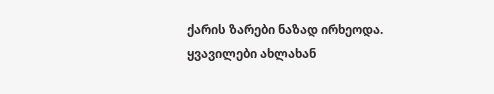ქარის ზარები ნაზად ირხეოდა. ყვავილები ახლახან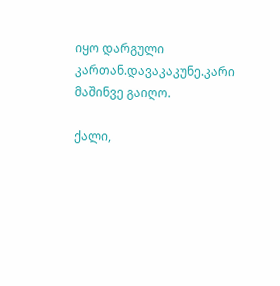იყო დარგული კართან.დავაკაკუნე.კარი მაშინვე გაიღო.

ქალი,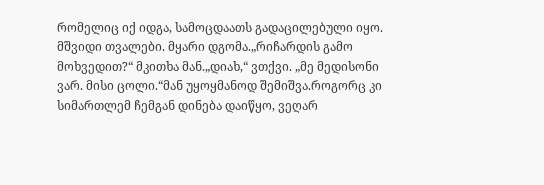რომელიც იქ იდგა, სამოცდაათს გადაცილებული იყო. მშვიდი თვალები. მყარი დგომა.„რიჩარდის გამო მოხვედით?“ მკითხა მან.„დიახ,“ ვთქვი. „მე მედისონი ვარ. მისი ცოლი.“მან უყოყმანოდ შემიშვა.როგორც კი სიმართლემ ჩემგან დინება დაიწყო, ვეღარ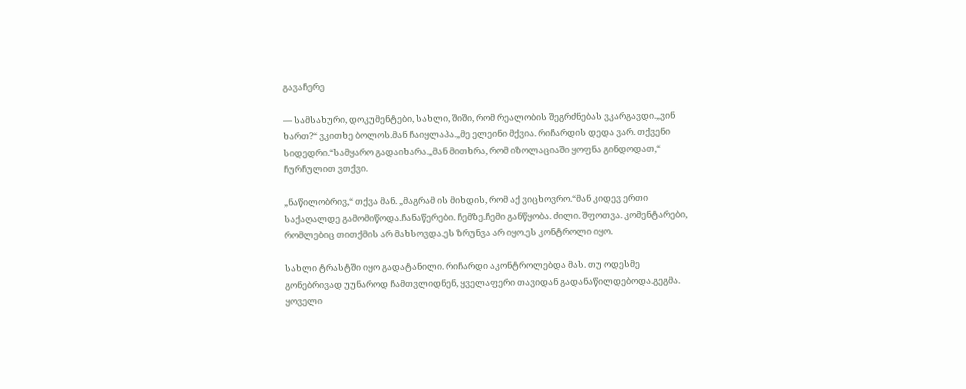გავაჩერე

— სამსახური, დოკუმენტები, სახლი, შიში, რომ რეალობის შეგრძნებას ვკარგავდი.„ვინ ხართ?“ ვკითხე ბოლოს.მან ჩაიყლაპა.„მე ელეინი მქვია. რიჩარდის დედა ვარ. თქვენი სიდედრი.“სამყარო გადაიხარა.„მან მითხრა, რომ იზოლაციაში ყოფნა გინდოდათ,“ ჩურჩულით ვთქვი.

„ნაწილობრივ,“ თქვა მან. „მაგრამ ის მიხდის, რომ აქ ვიცხოვრო.“მან კიდევ ერთი საქაღალდე გამომიწოდა.ჩანაწერები. ჩემზე.ჩემი განწყობა. ძილი. შფოთვა. კომენტარები, რომლებიც თითქმის არ მახსოვდა.ეს ზრუნვა არ იყო.ეს კონტროლი იყო.

სახლი ტრასტში იყო გადატანილი. რიჩარდი აკონტროლებდა მას. თუ ოდესმე გონებრივად უუნაროდ ჩამთვლიდნენ, ყველაფერი თავიდან გადანაწილდებოდა.გეგმა. ყოველი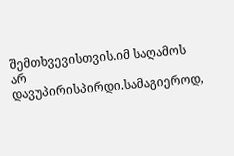შემთხვევისთვის.იმ საღამოს არ დავუპირისპირდი.სამაგიეროდ,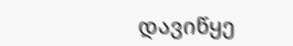დავიწყე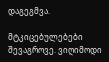დაგეგმვა.

მტკიცებულებები შევაგროვე. ვიღიმოდი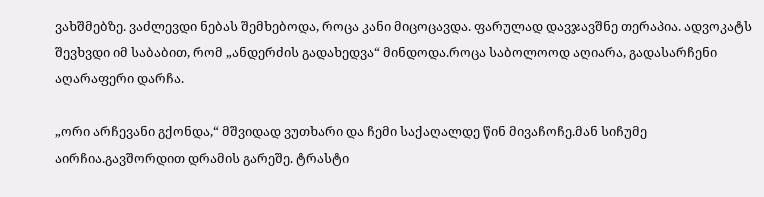ვახშმებზე. ვაძლევდი ნებას შემხებოდა, როცა კანი მიცოცავდა. ფარულად დავჯავშნე თერაპია. ადვოკატს შევხვდი იმ საბაბით, რომ „ანდერძის გადახედვა“ მინდოდა.როცა საბოლოოდ აღიარა, გადასარჩენი აღარაფერი დარჩა.

„ორი არჩევანი გქონდა,“ მშვიდად ვუთხარი და ჩემი საქაღალდე წინ მივაჩოჩე.მან სიჩუმე აირჩია.გავშორდით დრამის გარეშე. ტრასტი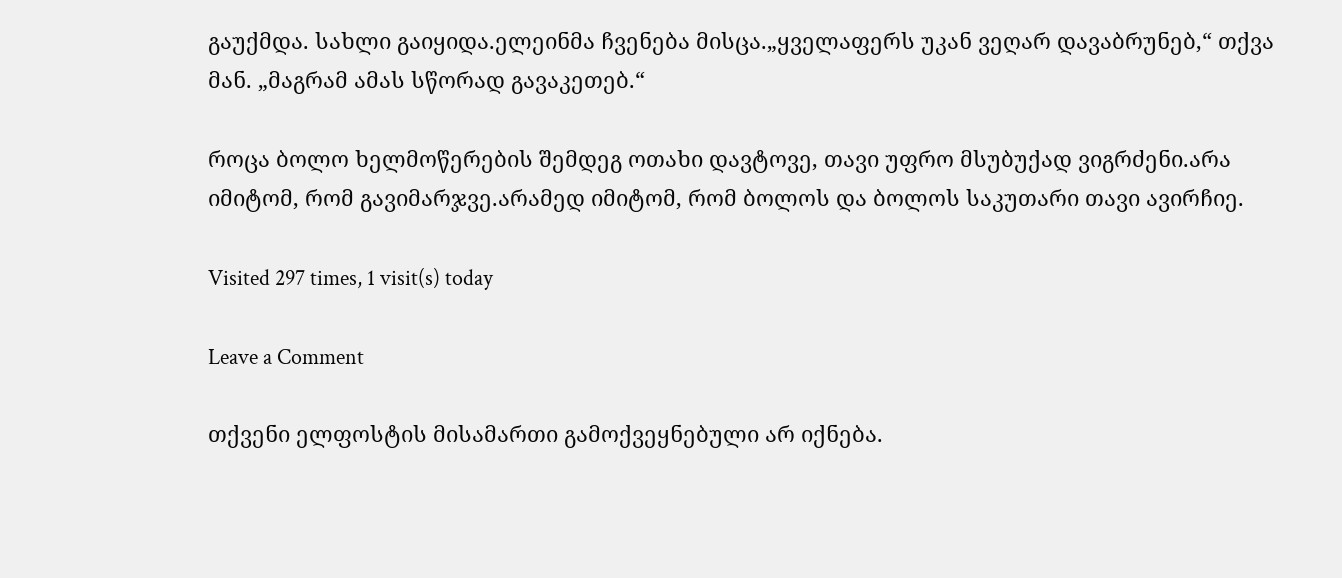გაუქმდა. სახლი გაიყიდა.ელეინმა ჩვენება მისცა.„ყველაფერს უკან ვეღარ დავაბრუნებ,“ თქვა მან. „მაგრამ ამას სწორად გავაკეთებ.“

როცა ბოლო ხელმოწერების შემდეგ ოთახი დავტოვე, თავი უფრო მსუბუქად ვიგრძენი.არა იმიტომ, რომ გავიმარჯვე.არამედ იმიტომ, რომ ბოლოს და ბოლოს საკუთარი თავი ავირჩიე.

Visited 297 times, 1 visit(s) today

Leave a Comment

თქვენი ელფოსტის მისამართი გამოქვეყნებული არ იქნება.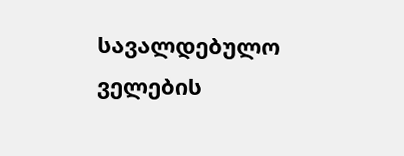სავალდებულო ველების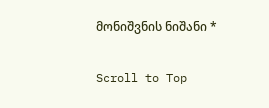მონიშვნის ნიშანი *

Scroll to Top